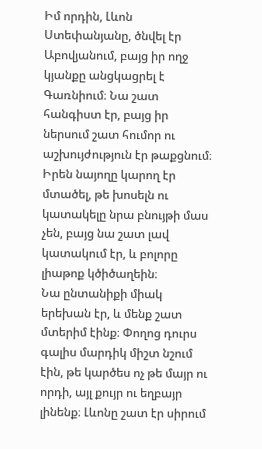Իմ որդին, Լևոն Ստեփանյանը, ծնվել էր Աբովյանում, բայց իր ողջ կյանքը անցկացրել է Գառնիում։ Նա շատ հանգիստ էր, բայց իր ներսում շատ հումոր ու աշխույժություն էր թաքցնում։ Իրեն նայողը կարող էր մտածել, թե խոսելն ու կատակելը նրա բնույթի մաս չեն, բայց նա շատ լավ կատակում էր, և բոլորը լիաթոք կծիծաղեին։
Նա ընտանիքի միակ երեխան էր, և մենք շատ մտերիմ էինք։ Փողոց դուրս գալիս մարդիկ միշտ նշում էին, թե կարծես ոչ թե մայր ու որդի, այլ քույր ու եղբայր լինենք։ Լևոնը շատ էր սիրում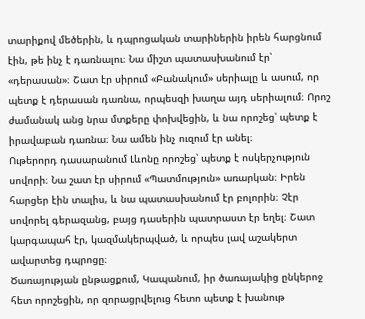տարիքով մեծերին, և դպրոցական տարիներին իրեն հարցնում էին, թե ինչ է դառնալու։ Նա միշտ պատասխանում էր՝ «դերասան»։ Շատ էր սիրում «Բանակում» սերիալը և ասում, որ պետք է դերասան դառնա, որպեսզի խաղա այդ սերիալում։ Որոշ ժամանակ անց նրա մտքերը փոխվեցին, և նա որոշեց՝ պետք է իրավաբան դառնա։ Նա ամեն ինչ ուզում էր անել։
Ութերորդ դասարանում Լևոնը որոշեց՝ պետք է ոսկերչություն սովորի։ Նա շատ էր սիրում «Պատմություն» առարկան։ Իրեն հարցեր էին տալիս, և նա պատասխանում էր բոլորին։ Չէր սովորել գերազանց, բայց դասերին պատրաստ էր եղել։ Շատ կարգապահ էր, կազմակերպված, և որպես լավ աշակերտ ավարտեց դպրոցը։
Ծառայության ընթացքում, Կապանում, իր ծառայակից ընկերոջ հետ որոշեցին, որ զորացրվելուց հետո պետք է խանութ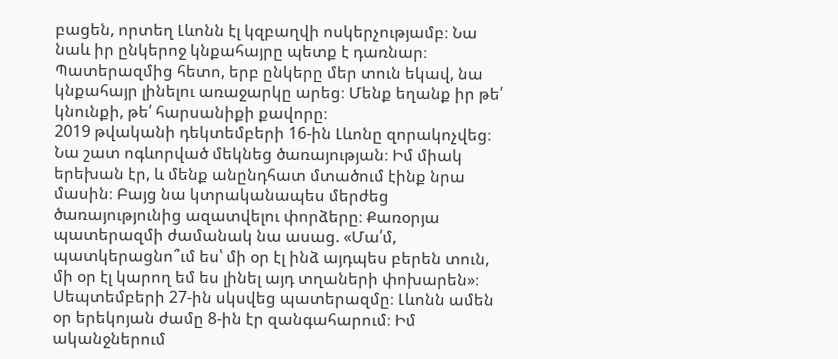բացեն, որտեղ Լևոնն էլ կզբաղվի ոսկերչությամբ։ Նա նաև իր ընկերոջ կնքահայրը պետք է դառնար։ Պատերազմից հետո, երբ ընկերը մեր տուն եկավ, նա կնքահայր լինելու առաջարկը արեց։ Մենք եղանք իր թե՛ կնունքի, թե՛ հարսանիքի քավորը։
2019 թվականի դեկտեմբերի 16-ին Լևոնը զորակոչվեց։ Նա շատ ոգևորված մեկնեց ծառայության։ Իմ միակ երեխան էր, և մենք անընդհատ մտածում էինք նրա մասին։ Բայց նա կտրականապես մերժեց ծառայությունից ազատվելու փորձերը։ Քառօրյա պատերազմի ժամանակ նա ասաց. «Մա՛մ, պատկերացնո՞ւմ ես՝ մի օր էլ ինձ այդպես բերեն տուն, մի օր էլ կարող եմ ես լինել այդ տղաների փոխարեն»։
Սեպտեմբերի 27-ին սկսվեց պատերազմը։ Լևոնն ամեն օր երեկոյան ժամը 8-ին էր զանգահարում։ Իմ ականջներում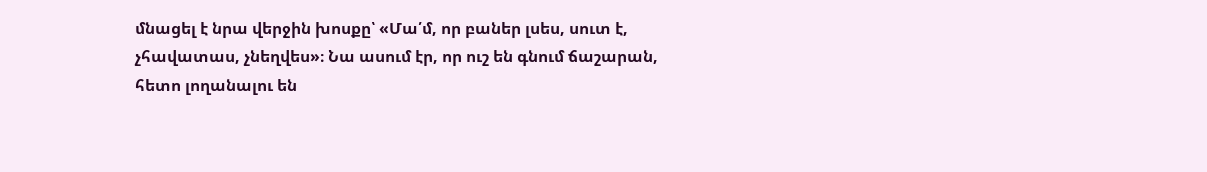մնացել է նրա վերջին խոսքը՝ «Մա՛մ, որ բաներ լսես, սուտ է, չհավատաս, չնեղվես»։ Նա ասում էր, որ ուշ են գնում ճաշարան, հետո լողանալու են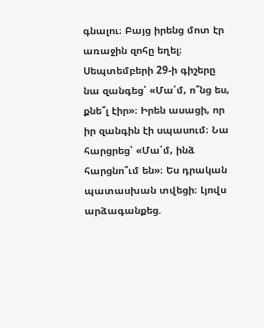գնալու։ Բայց իրենց մոտ էր առաջին զոհը եղել։
Սեպտեմբերի 29-ի գիշերը նա զանգեց՝ «Մա՛մ, ո՞նց ես, քնե՞լ էիր»։ Իրեն ասացի, որ իր զանգին էի սպասում։ Նա հարցրեց՝ «Մա՛մ, ինձ հարցնո՞ւմ են»։ Ես դրական պատասխան տվեցի։ Լյովս արձագանքեց.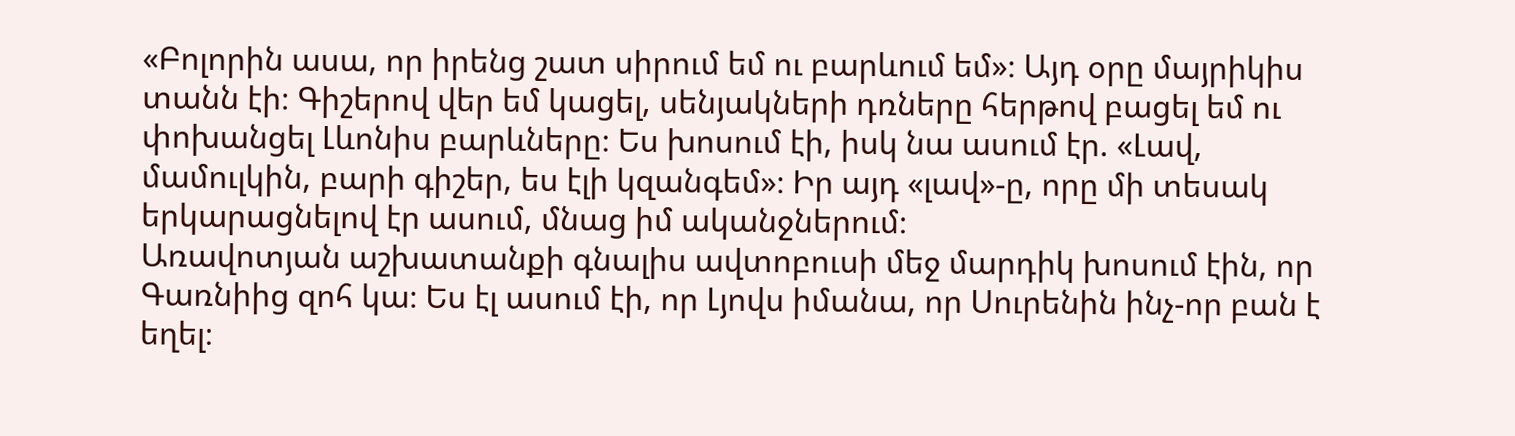«Բոլորին ասա, որ իրենց շատ սիրում եմ ու բարևում եմ»։ Այդ օրը մայրիկիս տանն էի։ Գիշերով վեր եմ կացել, սենյակների դռները հերթով բացել եմ ու փոխանցել Լևոնիս բարևները։ Ես խոսում էի, իսկ նա ասում էր. «Լավ, մամուլկին, բարի գիշեր, ես էլի կզանգեմ»։ Իր այդ «լավ»-ը, որը մի տեսակ երկարացնելով էր ասում, մնաց իմ ականջներում։
Առավոտյան աշխատանքի գնալիս ավտոբուսի մեջ մարդիկ խոսում էին, որ Գառնիից զոհ կա։ Ես էլ ասում էի, որ Լյովս իմանա, որ Սուրենին ինչ-որ բան է եղել։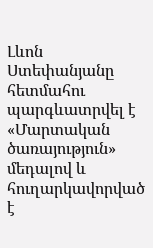Լևոն Ստեփանյանը հետմահու պարգևատրվել է «Մարտական ծառայություն» մեդալով և հուղարկավորված է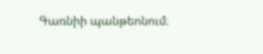Գառնիի պանթեոնում։